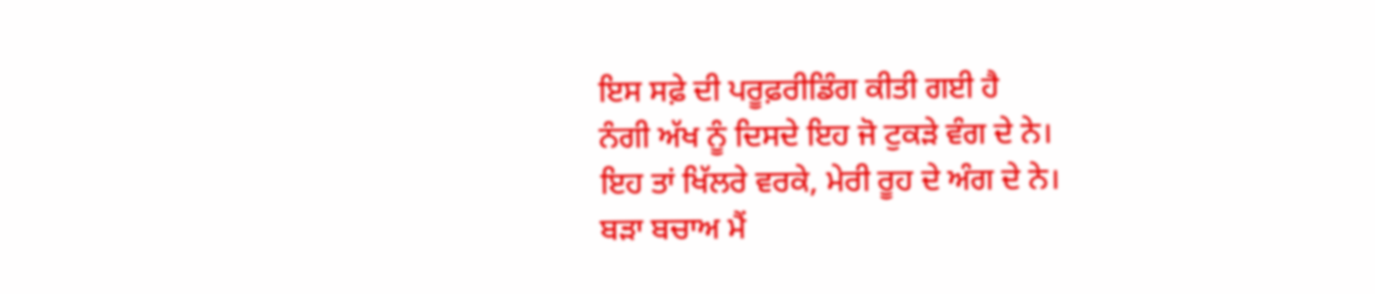ਇਸ ਸਫ਼ੇ ਦੀ ਪਰੂਫ਼ਰੀਡਿੰਗ ਕੀਤੀ ਗਈ ਹੈ
ਨੰਗੀ ਅੱਖ ਨੂੰ ਦਿਸਦੇ ਇਹ ਜੋ ਟੁਕੜੇ ਵੰਗ ਦੇ ਨੇ।
ਇਹ ਤਾਂ ਖਿੱਲਰੇ ਵਰਕੇ, ਮੇਰੀ ਰੂਹ ਦੇ ਅੰਗ ਦੇ ਨੇ।
ਬੜਾ ਬਚਾਅ ਮੈਂ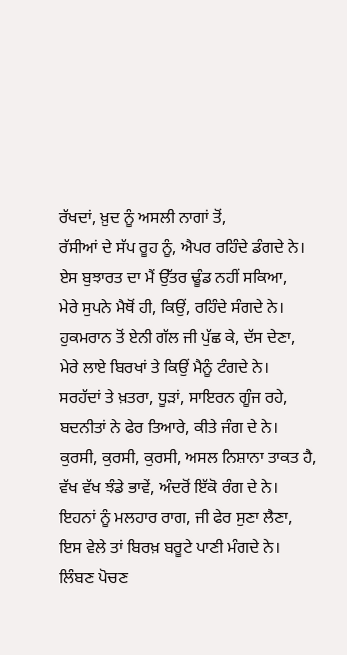ਰੱਖਦਾਂ, ਖ਼ੁਦ ਨੂੰ ਅਸਲੀ ਨਾਗਾਂ ਤੋਂ,
ਰੱਸੀਆਂ ਦੇ ਸੱਪ ਰੂਹ ਨੂੰ, ਐਪਰ ਰਹਿੰਦੇ ਡੰਗਦੇ ਨੇ।
ਏਸ ਬੁਝਾਰਤ ਦਾ ਮੈਂ ਉੱਤਰ ਢੂੰਡ ਨਹੀਂ ਸਕਿਆ,
ਮੇਰੇ ਸੁਪਨੇ ਮੈਥੋਂ ਹੀ, ਕਿਉਂ, ਰਹਿੰਦੇ ਸੰਗਦੇ ਨੇ।
ਹੁਕਮਰਾਨ ਤੋਂ ਏਨੀ ਗੱਲ ਜੀ ਪੁੱਛ ਕੇ, ਦੱਸ ਦੇਣਾ,
ਮੇਰੇ ਲਾਏ ਬਿਰਖਾਂ ਤੇ ਕਿਉਂ ਮੈਨੂੰ ਟੰਗਦੇ ਨੇ।
ਸਰਹੱਦਾਂ ਤੇ ਖ਼ਤਰਾ, ਧੂੜਾਂ, ਸਾਇਰਨ ਗੂੰਜ ਰਹੇ,
ਬਦਨੀਤਾਂ ਨੇ ਫੇਰ ਤਿਆਰੇ, ਕੀਤੇ ਜੰਗ ਦੇ ਨੇ।
ਕੁਰਸੀ, ਕੁਰਸੀ, ਕੁਰਸੀ, ਅਸਲ ਨਿਸ਼ਾਨਾ ਤਾਕਤ ਹੈ,
ਵੱਖ ਵੱਖ ਝੰਡੇ ਭਾਵੇਂ, ਅੰਦਰੋਂ ਇੱਕੋ ਰੰਗ ਦੇ ਨੇ।
ਇਹਨਾਂ ਨੂੰ ਮਲਹਾਰ ਰਾਗ, ਜੀ ਫੇਰ ਸੁਣਾ ਲੈਣਾ,
ਇਸ ਵੇਲੇ ਤਾਂ ਬਿਰਖ਼ ਬਰੂਟੇ ਪਾਣੀ ਮੰਗਦੇ ਨੇ।
ਲਿੰਬਣ ਪੋਚਣ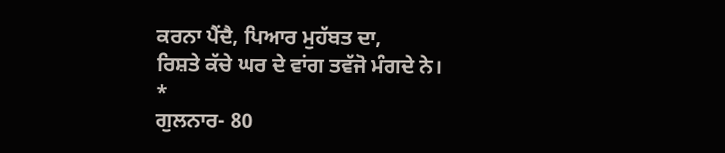ਕਰਨਾ ਪੈਂਦੈ, ਪਿਆਰ ਮੁਹੱਬਤ ਦਾ,
ਰਿਸ਼ਤੇ ਕੱਚੇ ਘਰ ਦੇ ਵਾਂਗ ਤਵੱਜੋ ਮੰਗਦੇ ਨੇ।
*
ਗੁਲਨਾਰ- 80